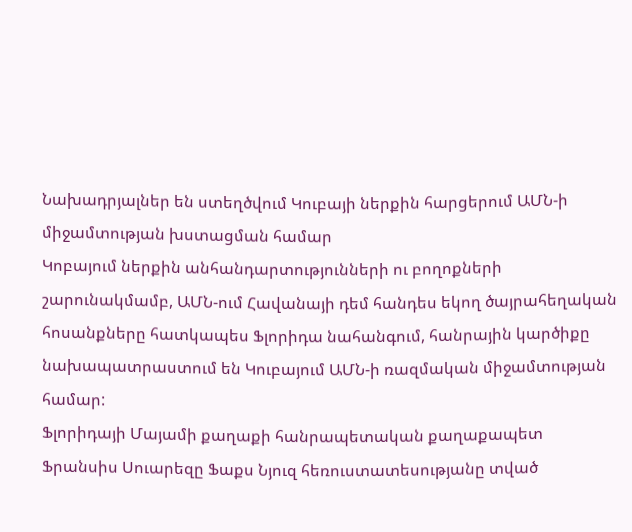Նախադրյալներ են ստեղծվում Կուբայի ներքին հարցերում ԱՄՆ-ի միջամտության խստացման համար
Կոբայում ներքին անհանդարտությունների ու բողոքների շարունակմամբ, ԱՄՆ-ում Հավանայի դեմ հանդես եկող ծայրահեղական հոսանքները հատկապես Ֆլորիդա նահանգում, հանրային կարծիքը նախապատրաստում են Կուբայում ԱՄՆ-ի ռազմական միջամտության համար:
Ֆլորիդայի Մայամի քաղաքի հանրապետական քաղաքապետ Ֆրանսիս Սուարեզը Ֆաքս Նյուզ հեռուստատեսությանը տված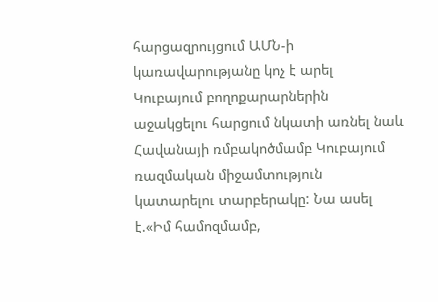հարցազրույցում ԱՄՆ-ի կառավարությանը կոչ է արել Կուբայում բողոքարարներին աջակցելու հարցում նկատի առնել նաև Հավանայի ռմբակոծմամբ Կուբայում ռազմական միջամտություն կատարելու տարբերակը: Նա ասել է.«Իմ համոզմամբ,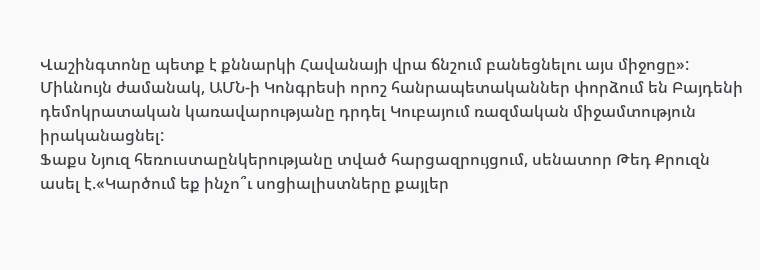Վաշինգտոնը պետք է քննարկի Հավանայի վրա ճնշում բանեցնելու այս միջոցը»:
Միևնույն ժամանակ, ԱՄՆ-ի Կոնգրեսի որոշ հանրապետականներ փորձում են Բայդենի դեմոկրատական կառավարությանը դրդել Կուբայում ռազմական միջամտություն իրականացնել:
Ֆաքս Նյուզ հեռուստաընկերությանը տված հարցազրույցում, սենատոր Թեդ Քրուզն ասել է.«Կարծում եք ինչո՞ւ սոցիալիստները քայլեր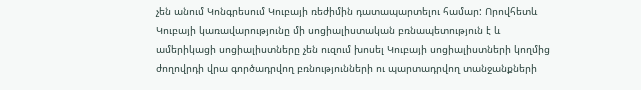չեն անում Կոնգրեսում Կուբայի ռեժիմին դատապարտելու համար: Որովհետև Կուբայի կառավարությունը մի սոցիալիստական բռնապետություն է և ամերիկացի սոցիալիստները չեն ուզում խոսել Կուբայի սոցիալիստների կողմից ժողովրդի վրա գործադրվող բռնությունների ու պարտադրվող տանջանքների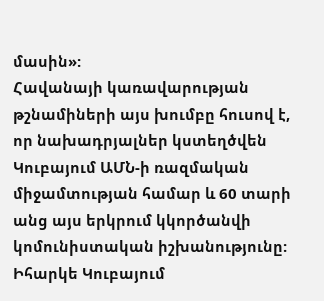մասին»:
Հավանայի կառավարության թշնամիների այս խումբը հուսով է, որ նախադրյալներ կստեղծվեն Կուբայում ԱՄՆ-ի ռազմական միջամտության համար և 60 տարի անց այս երկրում կկործանվի կոմունիստական իշխանությունը:
Իհարկե Կուբայում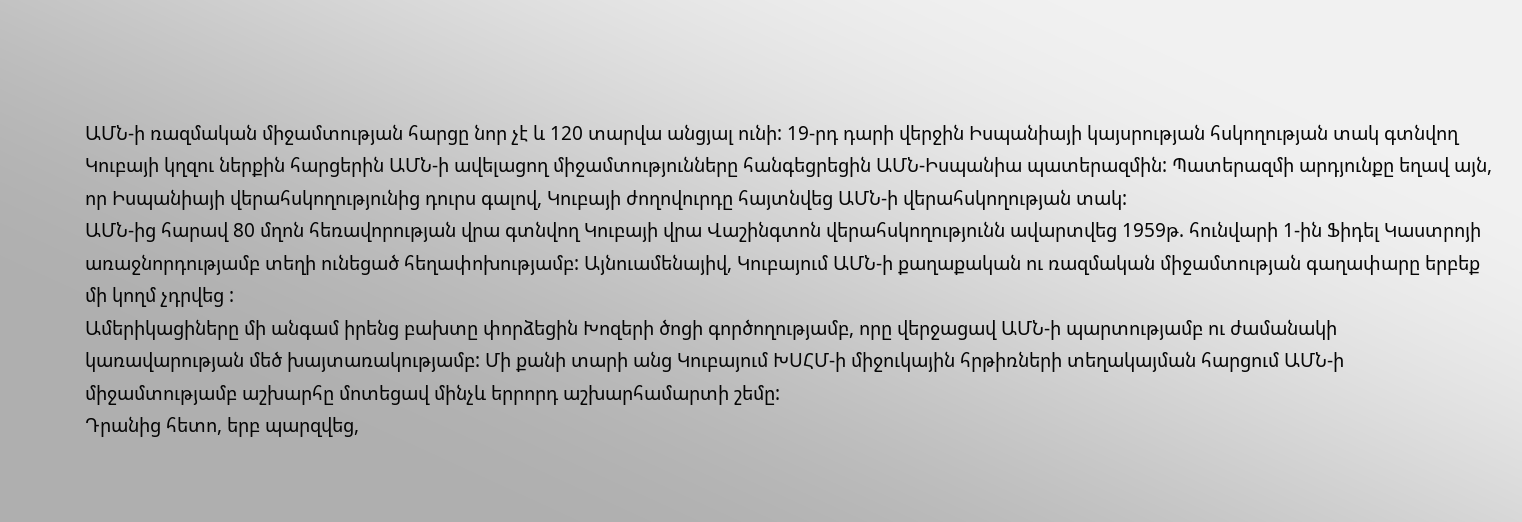ԱՄՆ-ի ռազմական միջամտության հարցը նոր չէ և 120 տարվա անցյալ ունի: 19-րդ դարի վերջին Իսպանիայի կայսրության հսկողության տակ գտնվող Կուբայի կղզու ներքին հարցերին ԱՄՆ-ի ավելացող միջամտությունները հանգեցրեցին ԱՄՆ-Իսպանիա պատերազմին: Պատերազմի արդյունքը եղավ այն, որ Իսպանիայի վերահսկողությունից դուրս գալով, Կուբայի ժողովուրդը հայտնվեց ԱՄՆ-ի վերահսկողության տակ:
ԱՄՆ-ից հարավ 80 մղոն հեռավորության վրա գտնվող Կուբայի վրա Վաշինգտոն վերահսկողությունն ավարտվեց 1959թ. հունվարի 1-ին Ֆիդել Կաստրոյի առաջնորդությամբ տեղի ունեցած հեղափոխությամբ: Այնուամենայիվ, Կուբայում ԱՄՆ-ի քաղաքական ու ռազմական միջամտության գաղափարը երբեք մի կողմ չդրվեց :
Ամերիկացիները մի անգամ իրենց բախտը փորձեցին Խոզերի ծոցի գործողությամբ, որը վերջացավ ԱՄՆ-ի պարտությամբ ու ժամանակի կառավարության մեծ խայտառակությամբ: Մի քանի տարի անց Կուբայում ԽՍՀՄ-ի միջուկային հրթիռների տեղակայման հարցում ԱՄՆ-ի միջամտությամբ աշխարհը մոտեցավ մինչև երրորդ աշխարհամարտի շեմը:
Դրանից հետո, երբ պարզվեց,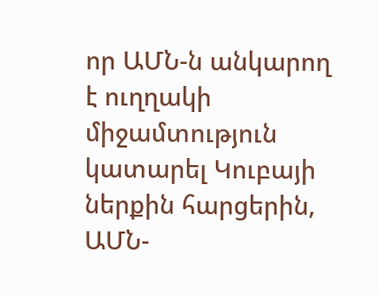որ ԱՄՆ-ն անկարող է ուղղակի միջամտություն կատարել Կուբայի ներքին հարցերին, ԱՄՆ-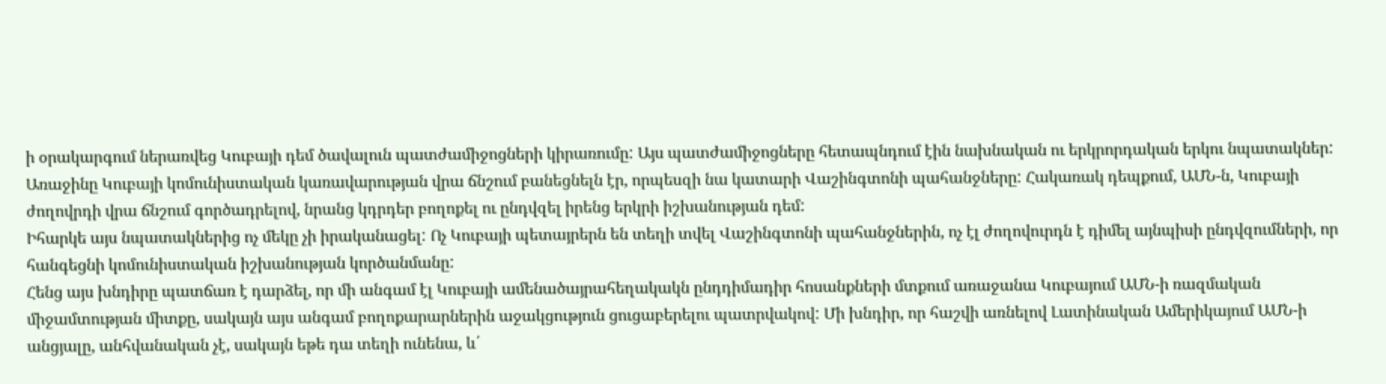ի օրակարգում ներառվեց Կուբայի դեմ ծավալուն պատժամիջոցների կիրառումը: Այս պատժամիջոցները հետապնդում էին նախնական ու երկրորդական երկու նպատակներ: Առաջինը Կուբայի կոմունիստական կառավարության վրա ճնշում բանեցնելն էր, որպեսզի նա կատարի Վաշինգտոնի պահանջները: Հակառակ դեպքում, ԱՄՆ-ն, Կուբայի ժողովրդի վրա ճնշում գործադրելով, նրանց կդրդեր բողոքել ու ընդվզել իրենց երկրի իշխանության դեմ:
Իհարկե այս նպատակներից ոչ մեկը չի իրականացել: Ոչ Կուբայի պետայրերն են տեղի տվել Վաշինգտոնի պահանջներին, ոչ էլ ժողովուրդն է դիմել այնպիսի ընդվզումների, որ հանգեցնի կոմունիստական իշխանության կործանմանը:
Հենց այս խնդիրը պատճառ է դարձել, որ մի անգամ էլ Կուբայի ամենածայրահեղակակն ընդդիմադիր հոսանքների մտքում առաջանա Կուբայում ԱՄՆ-ի ռազմական միջամտության միտքը, սակայն այս անգամ բողոքարարներին աջակցություն ցուցաբերելու պատրվակով: Մի խնդիր, որ հաշվի առնելով Լատինական Ամերիկայում ԱՄՆ-ի անցյալը, անհվանական չէ, սակայն եթե դա տեղի ունենա, և՛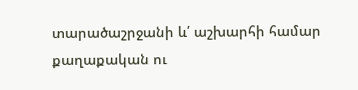տարածաշրջանի և՛ աշխարհի համար քաղաքական ու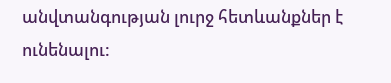անվտանգության լուրջ հետևանքներ է ունենալու: